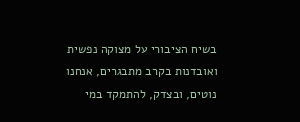בשיח הציבורי על מצוקה נפשית ואובדנות בקרב מתבגרים, אנחנו נוטים, ובצדק, להתמקד במי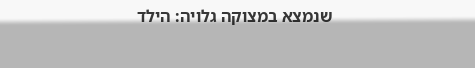שנמצא במצוקה גלויה: הילד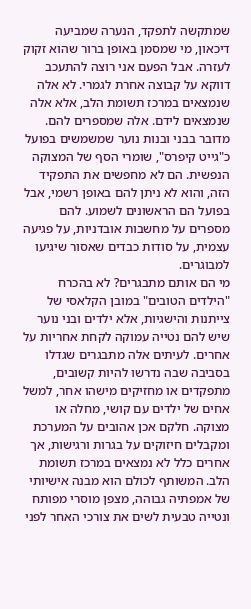שמתקשה לתפקד, הנערה שמביעה דיכאון, מי שמסמן באופן ברור שהוא זקוק לעזרה. אבל הפעם אני רוצה להתעכב דווקא על קבוצה אחרת לגמרי. לא אלה שנמצאים במרכז תשומת הלב, אלא אלה שנמצאים לידם. אלה שמספרים להם.
מדובר בבני ובנות נוער שמשמשים בפועל כ"גייט קיפרס", שומרי הסף של המצוקה הנפשית. הם לא מחפשים את התפקיד הזה, והוא לא ניתן להם באופן רשמי, אבל בפועל הם הראשונים לשמוע. להם מספרים על מחשבות אובדניות, על פגיעה עצמית, על סודות כבדים שאסור שיגיעו למבוגרים.
מי הם אותם מתבגרים? לא בהכרח "הילדים הטובים" במובן הקלאסי של צייתנות והישגיות, אלא ילדים ובני נוער שיש להם נטייה עמוקה לקחת אחריות על אחרים. לעיתים אלה מתבגרים שגדלו בסביבה שבה נדרשו להיות קשובים, מתפקדים או מחזיקים מישהו אחר, למשל אחים של ילדים עם קושי, מחלה או מצוקה. חלקם אכן אהובים על המערכת ומקבלים חיזוקים על בגרות ורגישות, אך אחרים כלל לא נמצאים במרכז תשומת הלב. המשותף לכולם הוא מבנה אישיותי של אמפתיה גבוהה, מצפן מוסרי מפותח ונטייה טבעית לשים את צורכי האחר לפני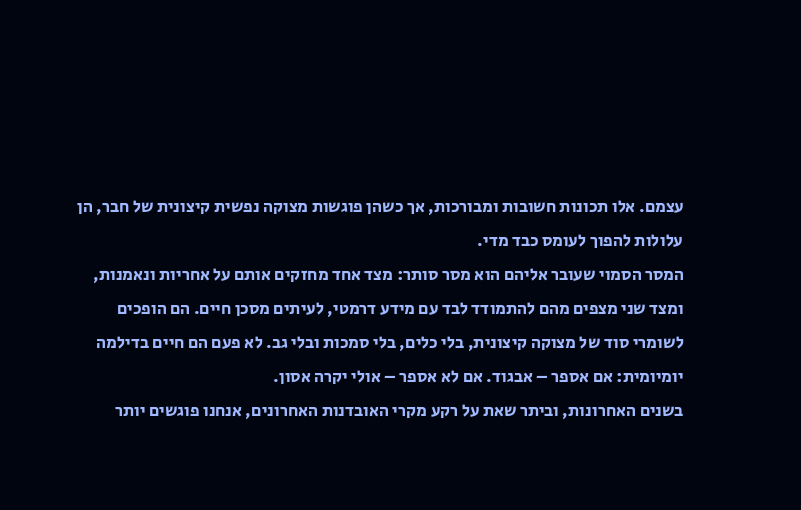עצמם. אלו תכונות חשובות ומבורכות, אך כשהן פוגשות מצוקה נפשית קיצונית של חבר, הן עלולות להפוך לעומס כבד מדי.
המסר הסמוי שעובר אליהם הוא מסר סותר: מצד אחד מחזקים אותם על אחריות ונאמנות, ומצד שני מצפים מהם להתמודד לבד עם מידע דרמטי, לעיתים מסכן חיים. הם הופכים לשומרי סוד של מצוקה קיצונית, בלי כלים, בלי סמכות ובלי גב. לא פעם הם חיים בדילמה יומיומית: אם אספר – אבגוד. אם לא אספר – אולי יקרה אסון.
בשנים האחרונות, וביתר שאת על רקע מקרי האובדנות האחרונים, אנחנו פוגשים יותר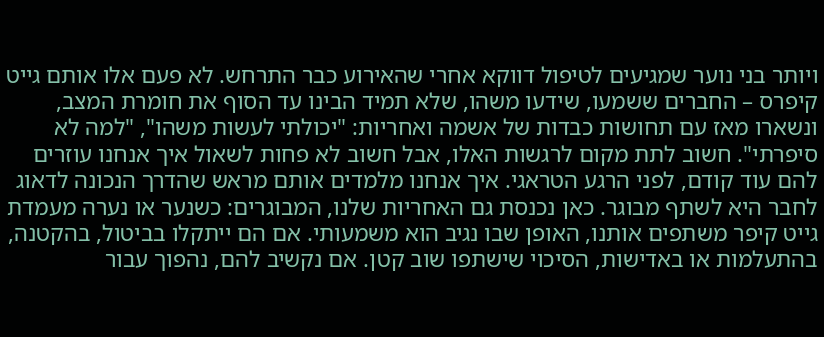ויותר בני נוער שמגיעים לטיפול דווקא אחרי שהאירוע כבר התרחש. לא פעם אלו אותם גייט קיפרס – החברים ששמעו, שידעו משהו, שלא תמיד הבינו עד הסוף את חומרת המצב, ונשארו מאז עם תחושות כבדות של אשמה ואחריות: "יכולתי לעשות משהו", "למה לא סיפרתי". חשוב לתת מקום לרגשות האלו, אבל חשוב לא פחות לשאול איך אנחנו עוזרים להם עוד קודם, לפני הרגע הטראגי. איך אנחנו מלמדים אותם מראש שהדרך הנכונה לדאוג לחבר היא לשתף מבוגר. כאן נכנסת גם האחריות שלנו, המבוגרים: כשנער או נערה מעמדת גייט קיפר משתפים אותנו, האופן שבו נגיב הוא משמעותי. אם הם ייתקלו בביטול, בהקטנה, בהתעלמות או באדישות, הסיכוי שישתפו שוב קטן. אם נקשיב להם, נהפוך עבור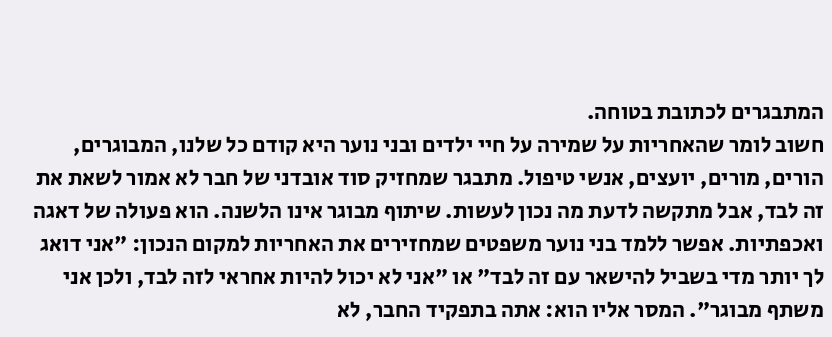המתבגרים לכתובת בטוחה.
חשוב לומר שהאחריות על שמירה על חיי ילדים ובני נוער היא קודם כל שלנו, המבוגרים, הורים, מורים, יועצים, אנשי טיפול. מתבגר שמחזיק סוד אובדני של חבר לא אמור לשאת את זה לבד, אבל מתקשה לדעת מה נכון לעשות. שיתוף מבוגר אינו הלשנה. הוא פעולה של דאגה ואכפתיות. אפשר ללמד בני נוער משפטים שמחזירים את האחריות למקום הנכון: "אני דואג לך יותר מדי בשביל להישאר עם זה לבד" או "אני לא יכול להיות אחראי לזה לבד, ולכן אני משתף מבוגר". המסר אליו הוא: אתה בתפקיד החבר, לא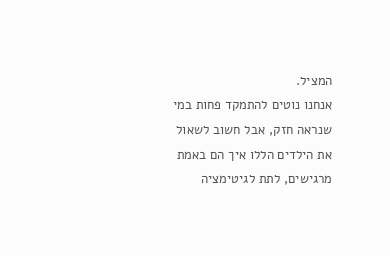המציל.
אנחנו נוטים להתמקד פחות במי שנראה חזק, אבל חשוב לשאול את הילדים הללו איך הם באמת מרגישים, לתת לגיטימציה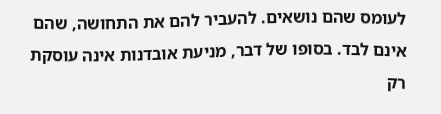לעומס שהם נושאים. להעביר להם את התחושה, שהם אינם לבד. בסופו של דבר, מניעת אובדנות אינה עוסקת רק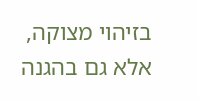בזיהוי מצוקה, אלא גם בהגנה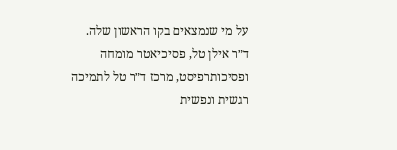על מי שנמצאים בקו הראשון שלה.
ד״ר אילן טל, פסיכיאטר מומחה ופסיכותרפיסט, מרכז ד״ר טל לתמיכה רגשית ונפשית